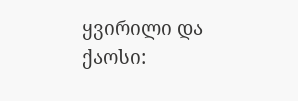ყვირილი და ქაოსი: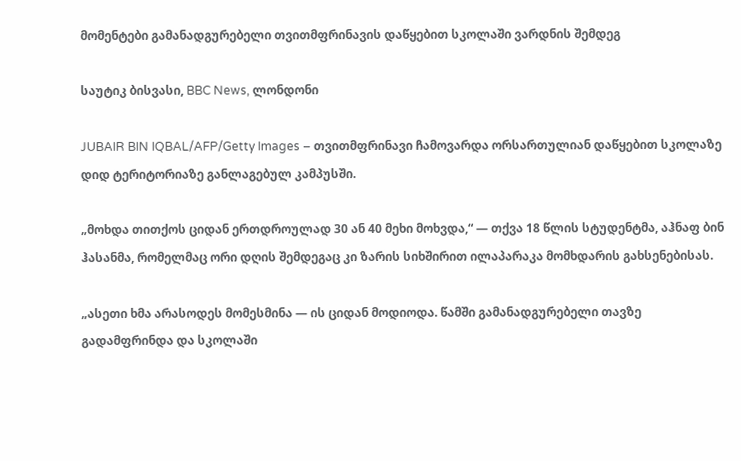მომენტები გამანადგურებელი თვითმფრინავის დაწყებით სკოლაში ვარდნის შემდეგ

საუტიკ ბისვასი, BBC News, ლონდონი

JUBAIR BIN IQBAL/AFP/Getty Images – თვითმფრინავი ჩამოვარდა ორსართულიან დაწყებით სკოლაზე დიდ ტერიტორიაზე განლაგებულ კამპუსში.

„მოხდა თითქოს ციდან ერთდროულად 30 ან 40 მეხი მოხვდა,“ — თქვა 18 წლის სტუდენტმა, აჰნაფ ბინ ჰასანმა, რომელმაც ორი დღის შემდეგაც კი ზარის სიხშირით ილაპარაკა მომხდარის გახსენებისას.

„ასეთი ხმა არასოდეს მომესმინა — ის ციდან მოდიოდა. წამში გამანადგურებელი თავზე გადამფრინდა და სკოლაში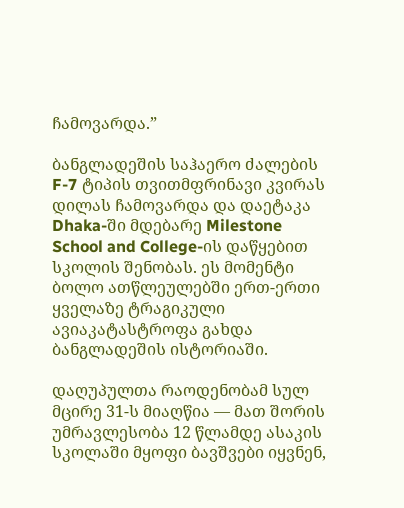ჩამოვარდა.”

ბანგლადეშის საჰაერო ძალების F-7 ტიპის თვითმფრინავი კვირას დილას ჩამოვარდა და დაეტაკა Dhaka-ში მდებარე Milestone School and College-ის დაწყებით სკოლის შენობას. ეს მომენტი ბოლო ათწლეულებში ერთ-ერთი ყველაზე ტრაგიკული ავიაკატასტროფა გახდა ბანგლადეშის ისტორიაში.

დაღუპულთა რაოდენობამ სულ მცირე 31-ს მიაღწია — მათ შორის უმრავლესობა 12 წლამდე ასაკის სკოლაში მყოფი ბავშვები იყვნენ,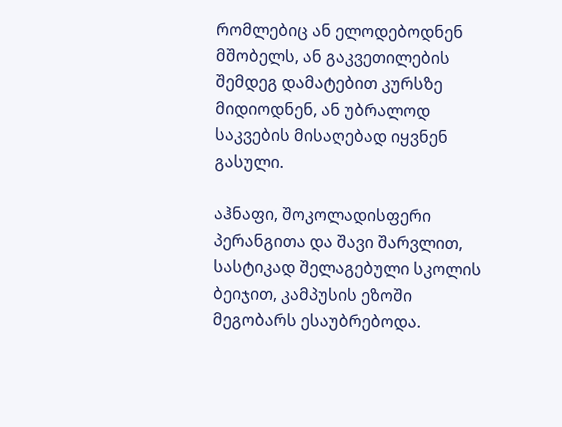რომლებიც ან ელოდებოდნენ მშობელს, ან გაკვეთილების შემდეგ დამატებით კურსზე მიდიოდნენ, ან უბრალოდ საკვების მისაღებად იყვნენ გასული.

აჰნაფი, შოკოლადისფერი პერანგითა და შავი შარვლით, სასტიკად შელაგებული სკოლის ბეიჯით, კამპუსის ეზოში მეგობარს ესაუბრებოდა.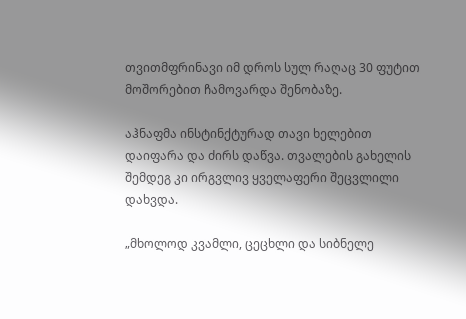თვითმფრინავი იმ დროს სულ რაღაც 30 ფუტით მოშორებით ჩამოვარდა შენობაზე.

აჰნაფმა ინსტინქტურად თავი ხელებით დაიფარა და ძირს დაწვა. თვალების გახელის შემდეგ კი ირგვლივ ყველაფერი შეცვლილი დახვდა.

„მხოლოდ კვამლი, ცეცხლი და სიბნელე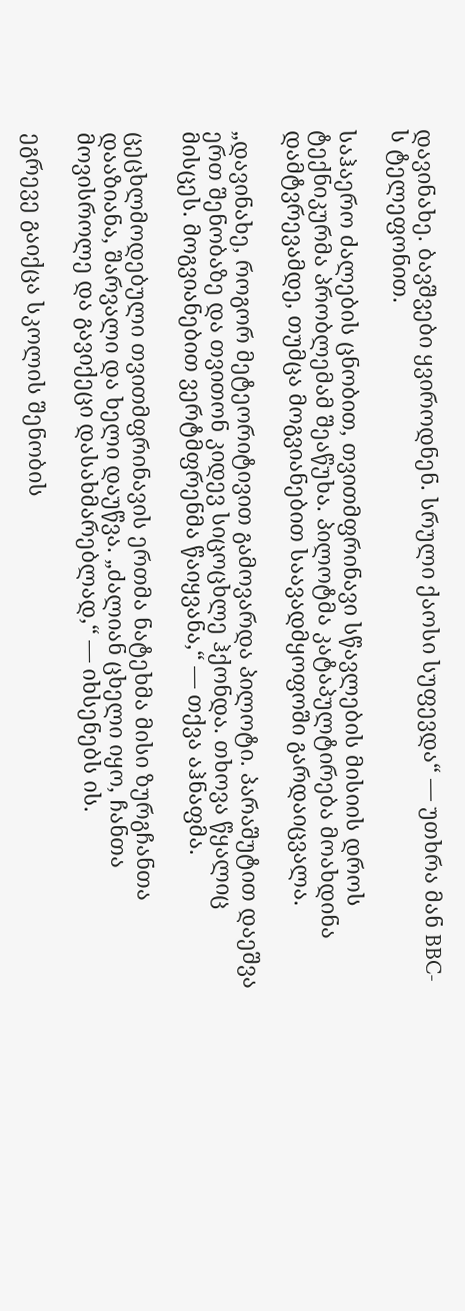დავინახე. ბავშვები ყვიროდნენ. სრული ქაოსი სუფევდა“ — უთხრა მან BBC-ს ტელეფონით.

საჰაერო ძალების ცნობით, თვითმფრინავი სწავლების მისიის დროს ტექნიკურმა პრობლემამ შეაწუხა. პილოტმა კატაპულტირება მოახდინა დამტვრევამდე, თუმცა მოგვიანებით საავადმყოფოში გარდაიცვალა.

„დავინახე, როგორ მეტეორიტივით გამოვარდა პილოტი. პარაშუტით დაეშვა ერთ შენობაზე და თვითონ კიდევ სიცოცხლე ჰქონდა. თხოვა წყალიც მისცეს. მოგვიანებით ვერტმფრენმა წაიყვანა,“ — თქვა აჰნაფმა.

ცეცხლმოდებული თვითმფრინავის ერთმა ნატეხმა მისი ზურგჩანთა დააზიანა, შარვალი და ხელი დაუწვა. „ძალიან ცხელი იყო, ჩანთა მოვისროლე და გავიქეცი დასახმარებლად,“ — იხსენებს ის.

ეგრევე გაიქცა სკოლის შენობის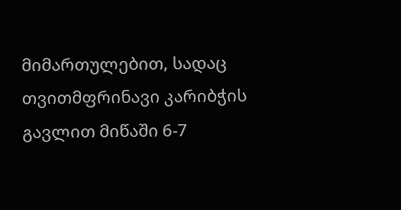მიმართულებით, სადაც თვითმფრინავი კარიბჭის გავლით მიწაში 6-7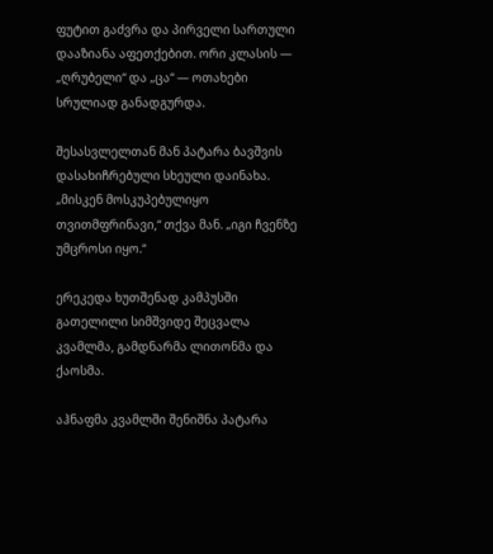ფუტით გაძვრა და პირველი სართული დააზიანა აფეთქებით. ორი კლასის — „ღრუბელი“ და „ცა“ — ოთახები სრულიად განადგურდა.

შესასვლელთან მან პატარა ბავშვის დასახიჩრებული სხეული დაინახა. „მისკენ მოსკუპებულიყო თვითმფრინავი,“ თქვა მან. „იგი ჩვენზე უმცროსი იყო.“

ერეკედა ხუთშენად კამპუსში გათელილი სიმშვიდე შეცვალა კვამლმა, გამდნარმა ლითონმა და ქაოსმა.

აჰნაფმა კვამლში შენიშნა პატარა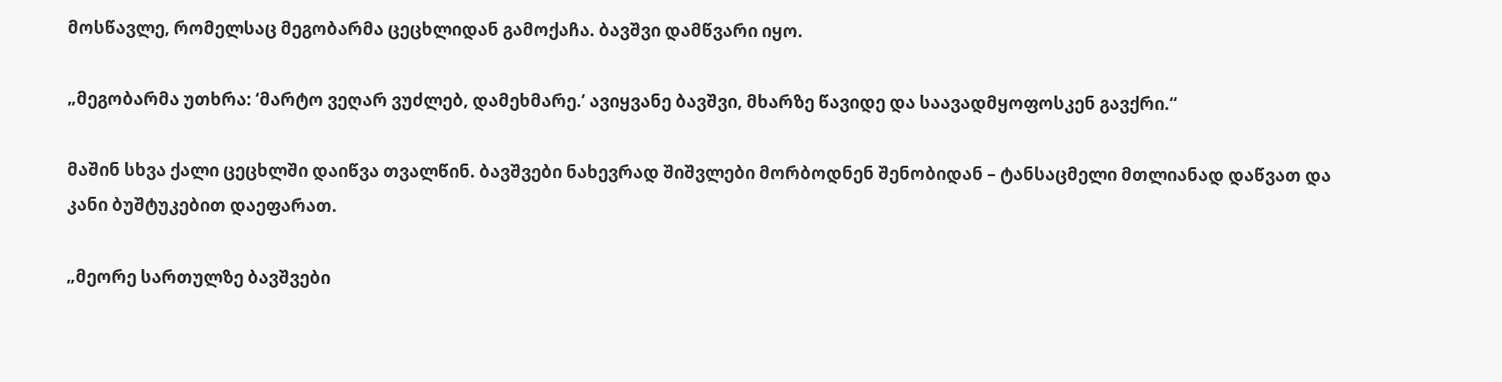მოსწავლე, რომელსაც მეგობარმა ცეცხლიდან გამოქაჩა. ბავშვი დამწვარი იყო.

„მეგობარმა უთხრა: ‘მარტო ვეღარ ვუძლებ, დამეხმარე.’ ავიყვანე ბავშვი, მხარზე წავიდე და საავადმყოფოსკენ გავქრი.“

მაშინ სხვა ქალი ცეცხლში დაიწვა თვალწინ. ბავშვები ნახევრად შიშვლები მორბოდნენ შენობიდან – ტანსაცმელი მთლიანად დაწვათ და კანი ბუშტუკებით დაეფარათ.

„მეორე სართულზე ბავშვები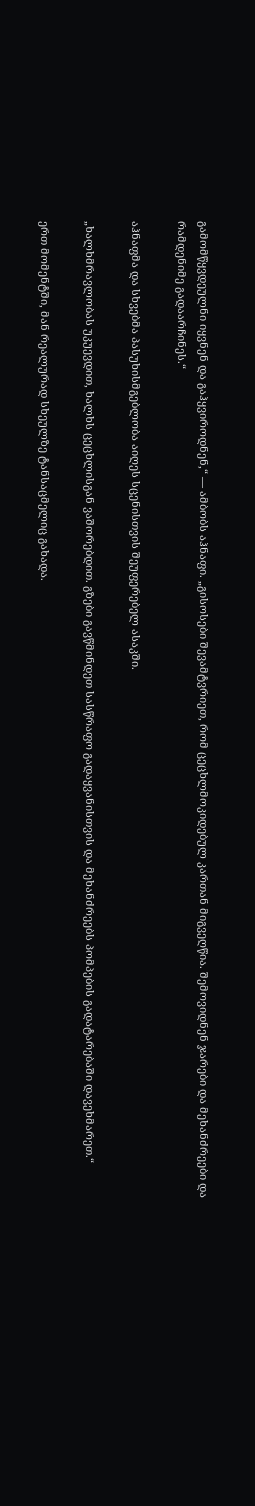გამომწყვდეულნი იყვნენ და გაჰყვიროდნენ,“ — ამბობს აჰნაფი. „გისოსები შევამტვრიეთ, რომ ცეცხლმოკიდებულ კართან მიგვეღწია. შემოვიდნენ ჯარები და მეხანძრეები და რამდენიმე გადაარჩინეს.“

აჰნაფმა და სხვებმა პასუხისმგებლობა აიღეს სცენისთვის შეუფერებელ ასაკში.

„ხალხმრავლობას უკუევდით, ხალხს ცეცხლისგან ვაშორებდით. გზები გავწმინდეთ სასწრაფო გადაყვანისთვის და მეხანძრეებს პომპების გადატარებაში დავეხმარეთ.“

ერთ მომენტში, მან რეალურად სხეულზე ტანსაცმელიც გახადა.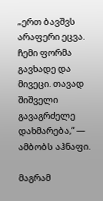„ერთ ბავშვს არაფერი ეცვა. ჩემი ფორმა გავხადე და მივეცი. თავად შიშველი გავაგრძელე დახმარება,“ — ამბობს აჰნაფი.

მაგრამ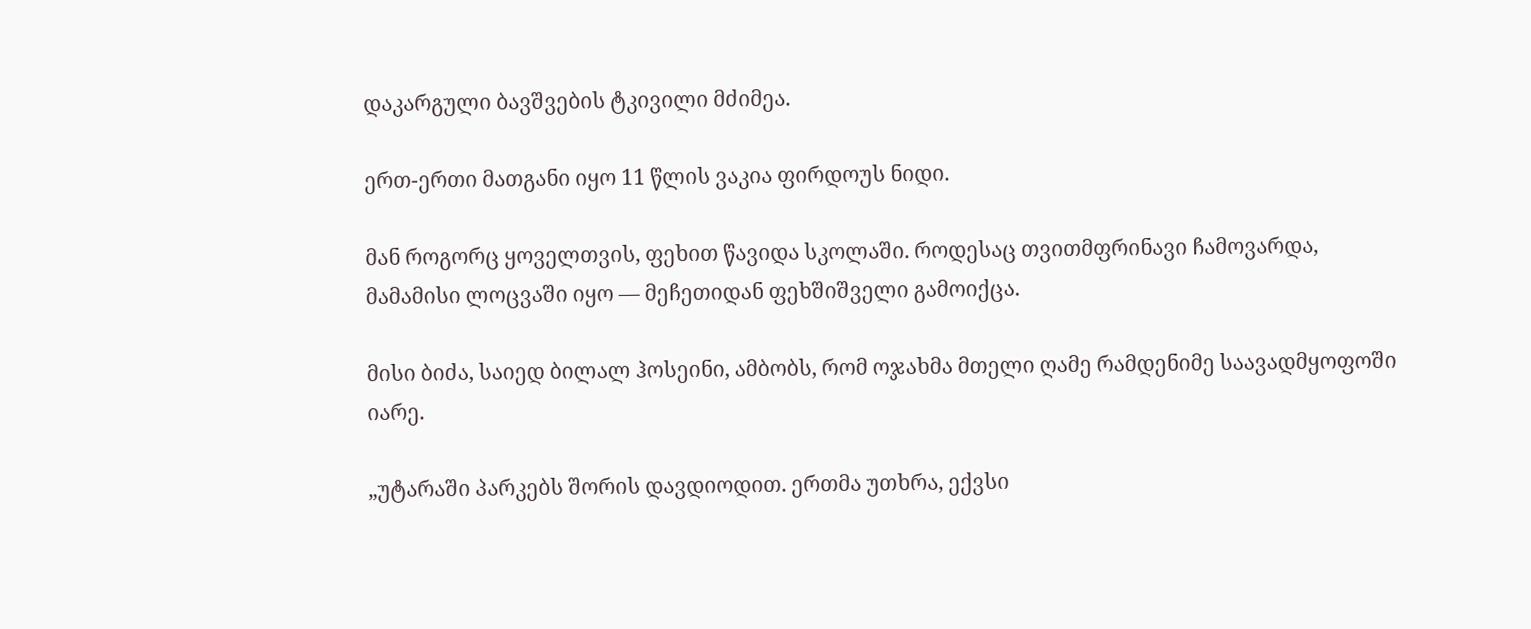დაკარგული ბავშვების ტკივილი მძიმეა.

ერთ-ერთი მათგანი იყო 11 წლის ვაკია ფირდოუს ნიდი.

მან როგორც ყოველთვის, ფეხით წავიდა სკოლაში. როდესაც თვითმფრინავი ჩამოვარდა, მამამისი ლოცვაში იყო — მეჩეთიდან ფეხშიშველი გამოიქცა.

მისი ბიძა, საიედ ბილალ ჰოსეინი, ამბობს, რომ ოჯახმა მთელი ღამე რამდენიმე საავადმყოფოში იარე.

„უტარაში პარკებს შორის დავდიოდით. ერთმა უთხრა, ექვსი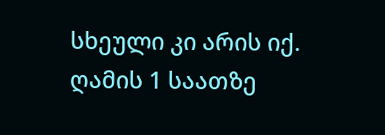სხეული კი არის იქ. ღამის 1 საათზე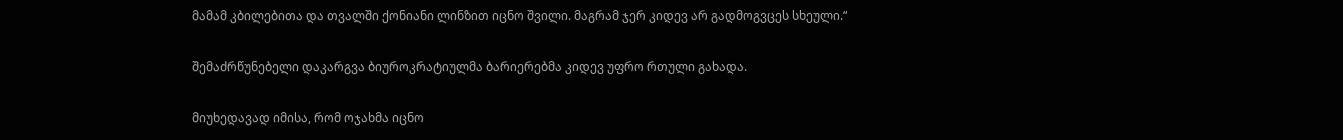მამამ კბილებითა და თვალში ქონიანი ლინზით იცნო შვილი. მაგრამ ჯერ კიდევ არ გადმოგვცეს სხეული.“

შემაძრწუნებელი დაკარგვა ბიუროკრატიულმა ბარიერებმა კიდევ უფრო რთული გახადა.

მიუხედავად იმისა, რომ ოჯახმა იცნო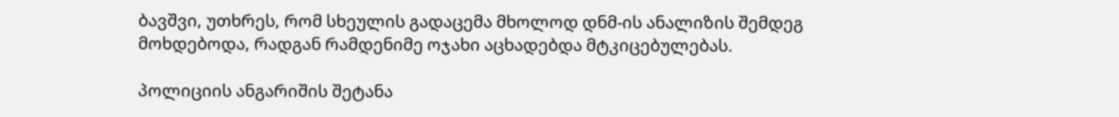ბავშვი, უთხრეს, რომ სხეულის გადაცემა მხოლოდ დნმ-ის ანალიზის შემდეგ მოხდებოდა, რადგან რამდენიმე ოჯახი აცხადებდა მტკიცებულებას.

პოლიციის ანგარიშის შეტანა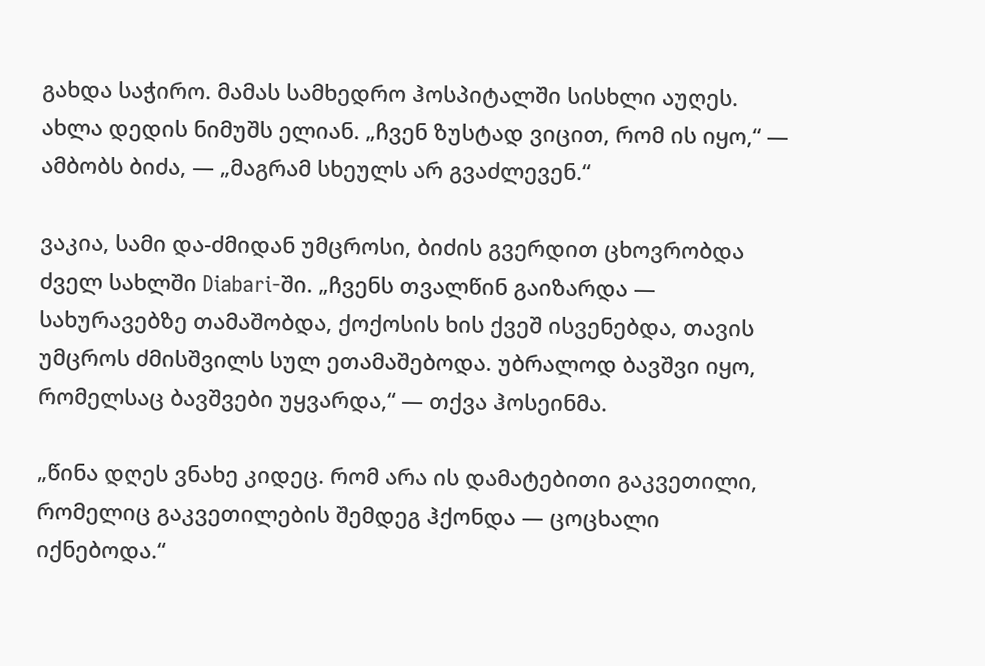გახდა საჭირო. მამას სამხედრო ჰოსპიტალში სისხლი აუღეს. ახლა დედის ნიმუშს ელიან. „ჩვენ ზუსტად ვიცით, რომ ის იყო,“ — ამბობს ბიძა, — „მაგრამ სხეულს არ გვაძლევენ.“

ვაკია, სამი და-ძმიდან უმცროსი, ბიძის გვერდით ცხოვრობდა ძველ სახლში Diabari-ში. „ჩვენს თვალწინ გაიზარდა — სახურავებზე თამაშობდა, ქოქოსის ხის ქვეშ ისვენებდა, თავის უმცროს ძმისშვილს სულ ეთამაშებოდა. უბრალოდ ბავშვი იყო, რომელსაც ბავშვები უყვარდა,“ — თქვა ჰოსეინმა.

„წინა დღეს ვნახე კიდეც. რომ არა ის დამატებითი გაკვეთილი, რომელიც გაკვეთილების შემდეგ ჰქონდა — ცოცხალი იქნებოდა.“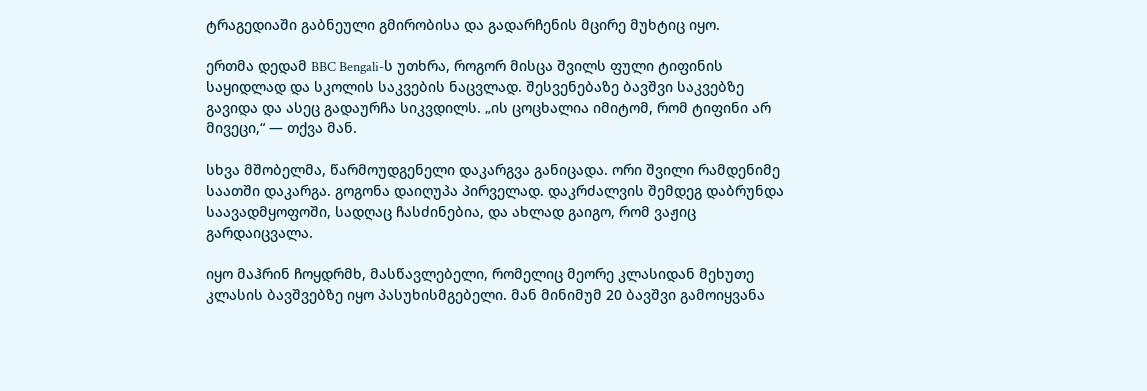ტრაგედიაში გაბნეული გმირობისა და გადარჩენის მცირე მუხტიც იყო.

ერთმა დედამ BBC Bengali-ს უთხრა, როგორ მისცა შვილს ფული ტიფინის საყიდლად და სკოლის საკვების ნაცვლად. შესვენებაზე ბავშვი საკვებზე გავიდა და ასეც გადაურჩა სიკვდილს. „ის ცოცხალია იმიტომ, რომ ტიფინი არ მივეცი,“ — თქვა მან.

სხვა მშობელმა, წარმოუდგენელი დაკარგვა განიცადა. ორი შვილი რამდენიმე საათში დაკარგა. გოგონა დაიღუპა პირველად. დაკრძალვის შემდეგ დაბრუნდა საავადმყოფოში, სადღაც ჩასძინებია, და ახლად გაიგო, რომ ვაჟიც გარდაიცვალა.

იყო მაჰრინ ჩოყდრმხ, მასწავლებელი, რომელიც მეორე კლასიდან მეხუთე კლასის ბავშვებზე იყო პასუხისმგებელი. მან მინიმუმ 20 ბავშვი გამოიყვანა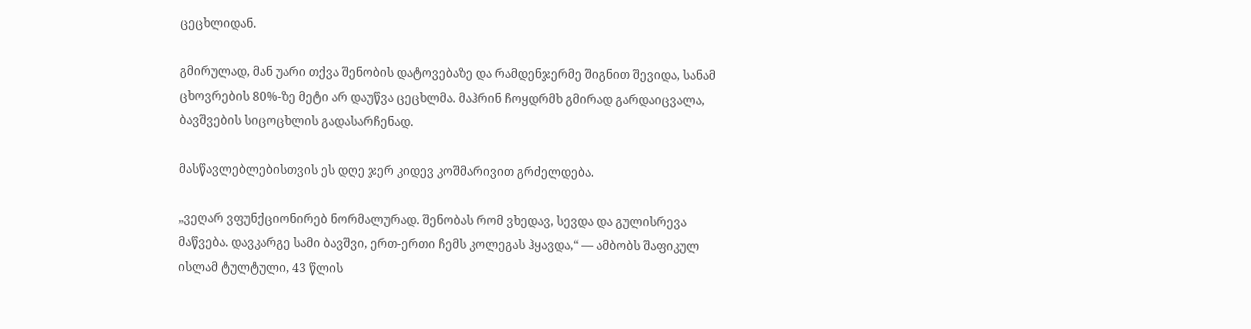ცეცხლიდან.

გმირულად, მან უარი თქვა შენობის დატოვებაზე და რამდენჯერმე შიგნით შევიდა, სანამ ცხოვრების 80%-ზე მეტი არ დაუწვა ცეცხლმა. მაჰრინ ჩოყდრმხ გმირად გარდაიცვალა, ბავშვების სიცოცხლის გადასარჩენად.

მასწავლებლებისთვის ეს დღე ჯერ კიდევ კოშმარივით გრძელდება.

„ვეღარ ვფუნქციონირებ ნორმალურად. შენობას რომ ვხედავ, სევდა და გულისრევა მაწვება. დავკარგე სამი ბავშვი, ერთ-ერთი ჩემს კოლეგას ჰყავდა,“ — ამბობს შაფიკულ ისლამ ტულტული, 43 წლის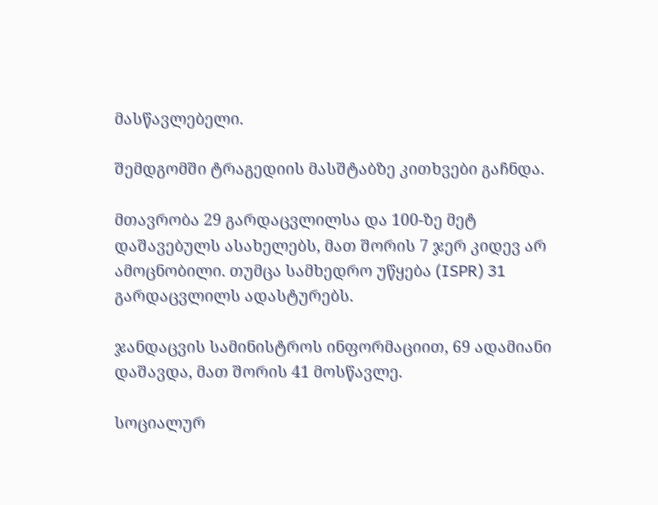მასწავლებელი.

შემდგომში ტრაგედიის მასშტაბზე კითხვები გაჩნდა.

მთავრობა 29 გარდაცვლილსა და 100-ზე მეტ დაშავებულს ასახელებს, მათ შორის 7 ჯერ კიდევ არ ამოცნობილი. თუმცა სამხედრო უწყება (ISPR) 31 გარდაცვლილს ადასტურებს.

ჯანდაცვის სამინისტროს ინფორმაციით, 69 ადამიანი დაშავდა, მათ შორის 41 მოსწავლე.

სოციალურ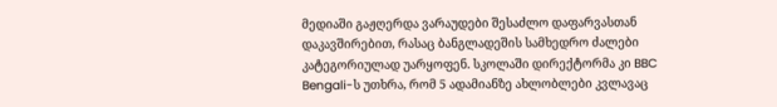მედიაში გაჟღერდა ვარაუდები შესაძლო დაფარვასთან დაკავშირებით, რასაც ბანგლადეშის სამხედრო ძალები კატეგორიულად უარყოფენ. სკოლაში დირექტორმა კი BBC Bengali-ს უთხრა, რომ 5 ადამიანზე ახლობლები კვლავაც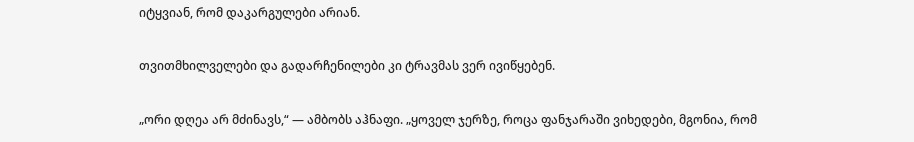იტყვიან, რომ დაკარგულები არიან.

თვითმხილველები და გადარჩენილები კი ტრავმას ვერ ივიწყებენ.

„ორი დღეა არ მძინავს,“ — ამბობს აჰნაფი. „ყოველ ჯერზე, როცა ფანჯარაში ვიხედები, მგონია, რომ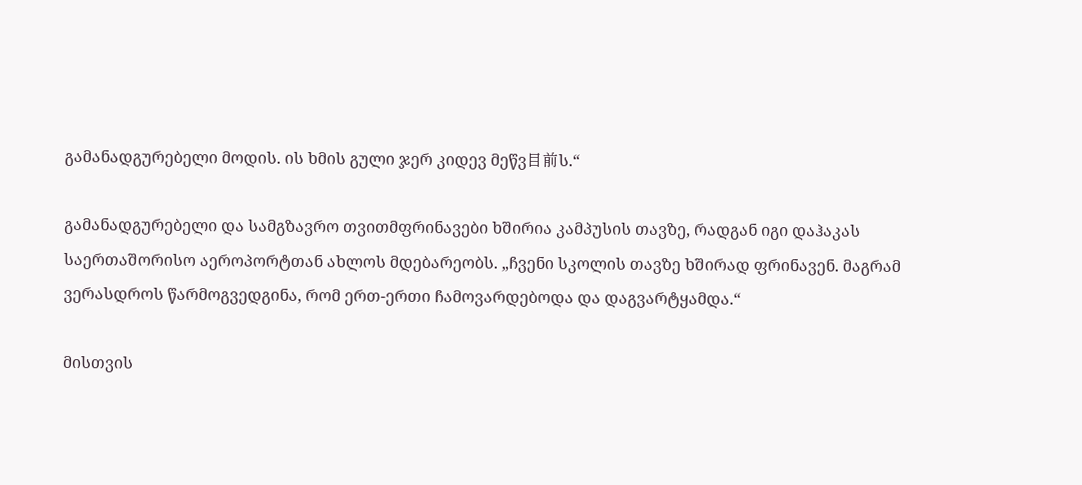გამანადგურებელი მოდის. ის ხმის გული ჯერ კიდევ მეწვ目前ს.“

გამანადგურებელი და სამგზავრო თვითმფრინავები ხშირია კამპუსის თავზე, რადგან იგი დაჰაკას საერთაშორისო აეროპორტთან ახლოს მდებარეობს. „ჩვენი სკოლის თავზე ხშირად ფრინავენ. მაგრამ ვერასდროს წარმოგვედგინა, რომ ერთ-ერთი ჩამოვარდებოდა და დაგვარტყამდა.“

მისთვის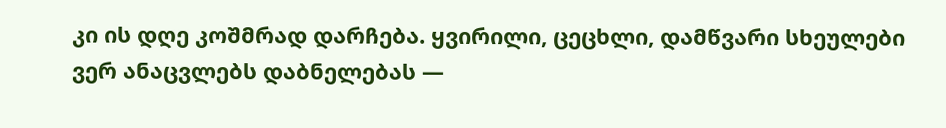კი ის დღე კოშმრად დარჩება. ყვირილი, ცეცხლი, დამწვარი სხეულები ვერ ანაცვლებს დაბნელებას —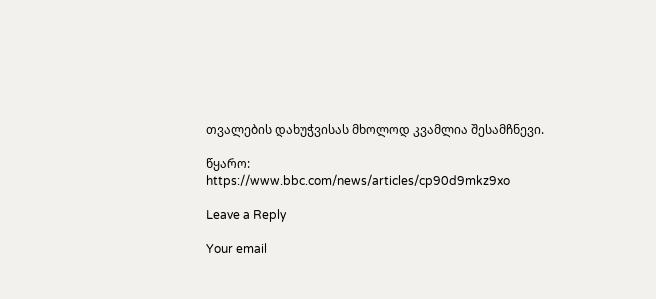თვალების დახუჭვისას მხოლოდ კვამლია შესამჩნევი.

წყარო:
https://www.bbc.com/news/articles/cp90d9mkz9xo

Leave a Reply

Your email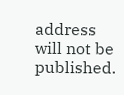address will not be published.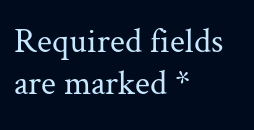Required fields are marked *